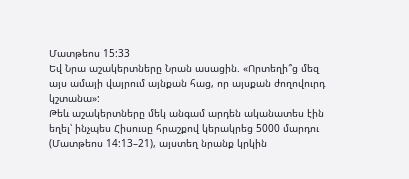Մատթեոս 15:33
Եվ Նրա աշակերտները Նրան ասացին. «Որտեղի՞ց մեզ այս ամայի վայրում այնքան հաց, որ այսքան ժողովուրդ կշտանա»:
Թեև աշակերտները մեկ անգամ արդեն ականատես էին եղել՝ ինչպես Հիսուսը հրաշքով կերակրեց 5000 մարդու (Մատթեոս 14:13–21), այստեղ նրանք կրկին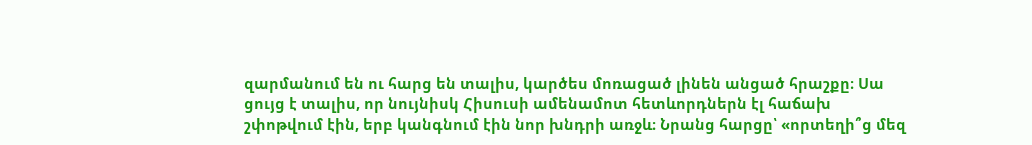զարմանում են ու հարց են տալիս, կարծես մոռացած լինեն անցած հրաշքը։ Սա ցույց է տալիս, որ նույնիսկ Հիսուսի ամենամոտ հետևորդներն էլ հաճախ շփոթվում էին, երբ կանգնում էին նոր խնդրի առջև։ Նրանց հարցը՝ «որտեղի՞ց մեզ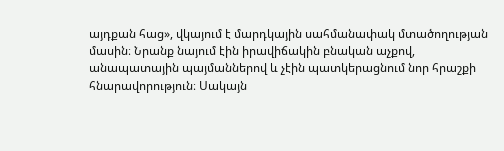այդքան հաց», վկայում է մարդկային սահմանափակ մտածողության մասին։ Նրանք նայում էին իրավիճակին բնական աչքով, անապատային պայմաններով և չէին պատկերացնում նոր հրաշքի հնարավորություն։ Սակայն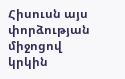Հիսուսն այս փորձության միջոցով կրկին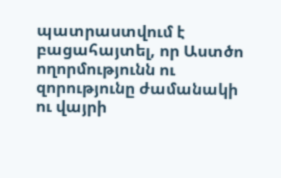պատրաստվում է բացահայտել, որ Աստծո ողորմությունն ու զորությունը ժամանակի ու վայրի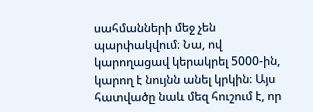սահմանների մեջ չեն պարփակվում։ Նա, ով կարողացավ կերակրել 5000-ին, կարող է նույնն անել կրկին։ Այս հատվածը նաև մեզ հուշում է, որ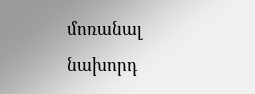մոռանալ նախորդ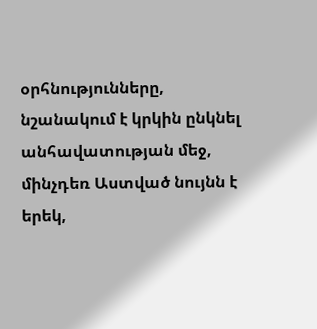օրհնությունները, նշանակում է կրկին ընկնել անհավատության մեջ, մինչդեռ Աստված նույնն է երեկ,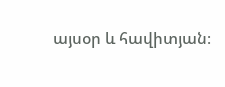այսօր և հավիտյան։